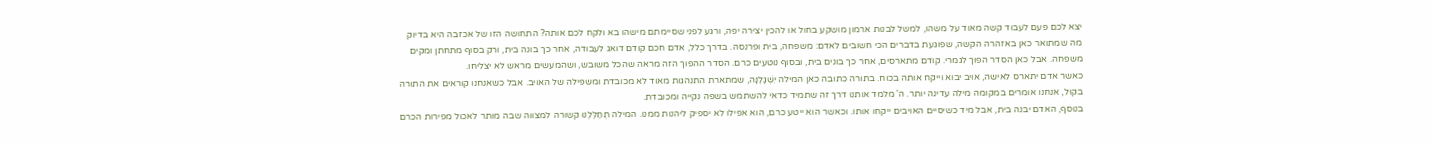יצא לכם פעם לעבוד קשה מאוד על משהו, למשל לבנות ארמון מושקע בחול או להכין יצירה יפה, ורגע לפני שסיימתם מישהו בא ולקח לכם אותה? התחושה הזו של אכזבה היא בדיוק מה שמתואר כאן באזהרה הקשה, שפוגעת בדברים הכי חשובים לאדם: משפחה, בית ופרנסה. בדרך כלל, אדם חכם קודם דואג לעבודה, אחר כך בונה בית, ורק בסוף מתחתן ומקים משפחה. אבל כאן הסדר הפוך לגמרי. קודם מתארסים, אחר כך בונים בית, ובסוף נוטעים כרם. הסדר ההפוך הזה מראה שהכל משובש, ושהמעשים מראש לא יצליחו.
כאשר אדם יתארס לאישה, אויב יבוא וייקח אותה בכוח. בתורה כתובה כאן המילה יִשְׁגָּלֶנָּה, שמתארת התנהגות מאוד לא מכובדת ומשפילה של האויב. אבל כשאנחנו קוראים את התורה בקול, אנחנו אומרים במקומה מילה עדינה יותר. ה' מלמד אותנו דרך זה שתמיד כדאי להשתמש בשפה נקייה ומכובדת.
בנוסף, האדם יבנה בית, אבל מיד כשיסיים האויבים ייקחו אותו. וכאשר הוא ייטע כרם, הוא אפילו לא יספיק ליהנות ממנו. המילה תְחַלְּלֶנּוּ קשורה למצווה שבה מותר לאכול מפירות הכרם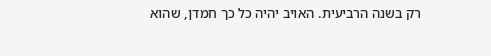רק בשנה הרביעית. האויב יהיה כל כך חמדן, שהוא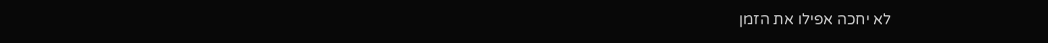לא יחכה אפילו את הזמן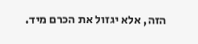הזה, אלא יגזול את הכרם מיד.